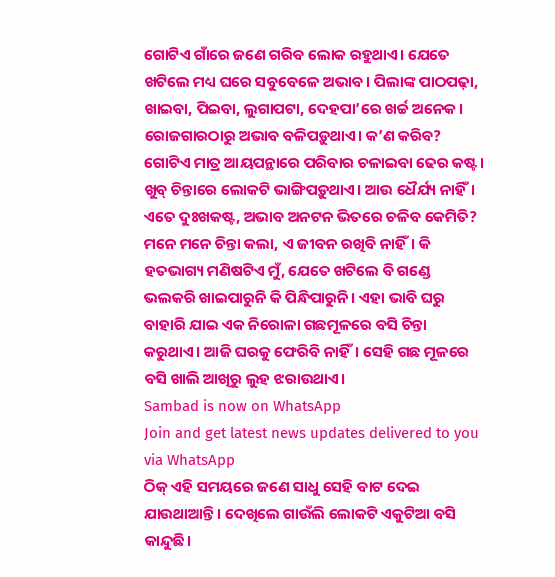ଗୋଟିଏ ଗାଁରେ ଜଣେ ଗରିବ ଲୋକ ରହୁଥାଏ। ଯେତେ ଖଟିଲେ ମଧ୍ୟ ଘରେ ସବୁବେଳେ ଅଭାବ। ପିଲାଙ୍କ ପାଠପଢ଼ା, ଖାଇବା, ପିଇବା, ଲୁଗାପଟା, ଦେହପା’ରେ ଖର୍ଚ୍ଚ ଅନେକ। ରୋଜଗାରଠାରୁ ଅଭାବ ବଳିପଡ଼ୁଥାଏ। କ’ଣ କରିବ? ଗୋଟିଏ ମାତ୍ର ଆୟପନ୍ଥାରେ ପରିବାର ଚଳାଇବା ଢେର କଷ୍ଟ। ଖୁବ୍ ଚିନ୍ତାରେ ଲୋକଟି ଭାଙ୍ଗିପଡ଼ୁଥାଏ। ଆଉ ଧୈର୍ଯ୍ୟ ନାହିଁ। ଏତେ ଦୁଃଖକଷ୍ଟ, ଅଭାବ ଅନଟନ ଭିତରେ ଚଳିବ କେମିତି? ମନେ ମନେ ଚିନ୍ତା କଲା, ଏ ଜୀବନ ରଖିବି ନାହିଁ। କି ହତଭାଗ୍ୟ ମଣିଷଟିଏ ମୁଁ, ଯେତେ ଖଟିଲେ ବି ଗଣ୍ଡେ ଭଲକରି ଖାଇପାରୁନି କି ପିନ୍ଧିପାରୁନି। ଏହା ଭାବି ଘରୁ ବାହାରି ଯାଇ ଏକ ନିରୋଳା ଗଛମୂଳରେ ବସି ଚିନ୍ତା କରୁଥାଏ। ଆଜି ଘରକୁ ଫେରିବି ନାହିଁ। ସେହି ଗଛ ମୂଳରେ ବସି ଖାଲି ଆଖିରୁ ଲୁହ ଝରାଉଥାଏ।
Sambad is now on WhatsApp
Join and get latest news updates delivered to you via WhatsApp
ଠିକ୍ ଏହି ସମୟରେ ଜଣେ ସାଧୁ ସେହି ବାଟ ଦେଇ ଯାଉଥାଆନ୍ତି। ଦେଖିଲେ ଗାଉଁଲି ଲୋକଟି ଏକୁଟିଆ ବସି କାନ୍ଦୁଛି।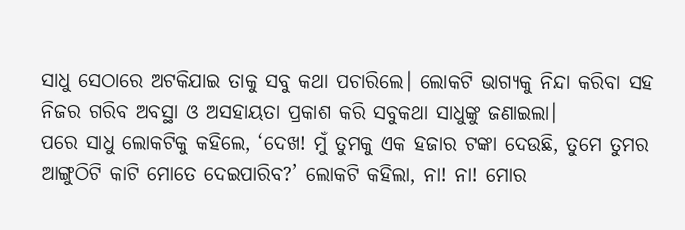ସାଧୁ ସେଠାରେ ଅଟକିଯାଇ ତାକୁ ସବୁ କଥା ପଚାରିଲେ। ଲୋକଟି ଭାଗ୍ୟକୁ ନିନ୍ଦା କରିବା ସହ ନିଜର ଗରିବ ଅବସ୍ଥା ଓ ଅସହାୟତା ପ୍ରକାଶ କରି ସବୁକଥା ସାଧୁଙ୍କୁ ଜଣାଇଲା।
ପରେ ସାଧୁ ଲୋକଟିକୁ କହିଲେ, ‘ଦେଖ! ମୁଁ ତୁମକୁ ଏକ ହଜାର ଟଙ୍କା ଦେଉଛି, ତୁମେ ତୁମର ଆଙ୍ଗୁଠିଟି କାଟି ମୋତେ ଦେଇପାରିବ?’ ଲୋକଟି କହିଲା, ନା! ନା! ମୋର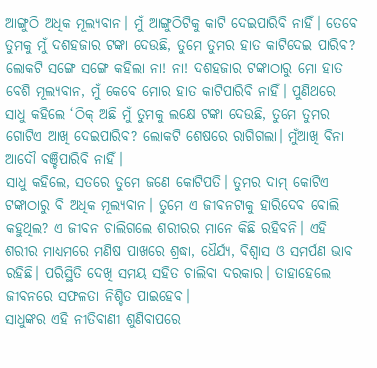ଆଙ୍ଗୁଠି ଅଧିକ ମୂଲ୍ୟବାନ। ମୁଁ ଆଙ୍ଗୁଠିଟିକୁ କାଟି ଦେଇପାରିବି ନାହିଁ। ତେବେ ତୁମକୁ ମୁଁ ଦଶହଜାର ଟଙ୍କା ଦେଉଛି, ତୁମେ ତୁମର ହାତ କାଟିଦେଇ ପାରିବ? ଲୋକଟି ସଙ୍ଗେ ସଙ୍ଗେ କହିଲା ନା! ନା! ଦଶହଜାର ଟଙ୍କାଠାରୁ ମୋ ହାତ ବେଶି ମୂଲ୍ୟବାନ, ମୁଁ କେବେ ମୋର ହାତ କାଟିପାରିବି ନାହିଁ। ପୁଣିଥରେ ସାଧୁ କହିଲେ ‘ଠିକ୍ ଅଛି ମୁଁ ତୁମକୁ ଲକ୍ଷେ ଟଙ୍କା ଦେଉଛି, ତୁମେ ତୁମର ଗୋଟିଏ ଆଖି ଦେଇପାରିବ? ଲୋକଟି ଶେଷରେ ରାଗିଗଲା। ମୁଁଆଖି ବିନା ଆଦୌ ବଞ୍ଚିପାରିବି ନାହିଁ।
ସାଧୁ କହିଲେ, ସତରେ ତୁମେ ଜଣେ କୋଟିପତି। ତୁମର ଦାମ୍ କୋଟିଏ ଟଙ୍କାଠାରୁ ବି ଅଧିକ ମୂଲ୍ୟବାନ। ତୁମେ ଏ ଜୀବନଟାକୁ ହାରିଦେବ ବୋଲି କହୁଥିଲ? ଏ ଜୀବନ ଚାଲିଗଲେ ଶରୀରର ମାନେ କିଛି ରହିବନି। ଏହି ଶରୀର ମାଧ୍ୟମରେ ମଣିଷ ପାଖରେ ଶ୍ରଦ୍ଧା, ଧୈର୍ଯ୍ୟ, ବିଶ୍ବାସ ଓ ସମର୍ପଣ ଭାବ ରହିଛି। ପରିସ୍ଥିତି ଦେଖି ସମୟ ସହିତ ଚାଲିବା ଦରକାର। ତାହାହେଲେ ଜୀବନରେ ସଫଳତା ନିଶ୍ଚିତ ପାଇହେବ।
ସାଧୁଙ୍କର ଏହି ନୀତିବାଣୀ ଶୁଣିବାପରେ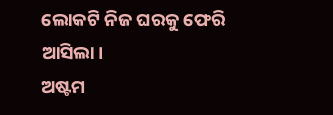ଲୋକଟି ନିଜ ଘରକୁ ଫେରି ଆସିଲା।
ଅଷ୍ଟମ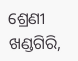ଶ୍ରେଣୀ
ଖଣ୍ଡଗିରି,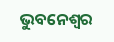ଭୁବନେଶ୍ବର